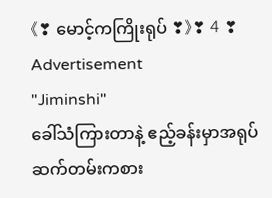《❣ မောင့်ကကြိုးရုပ် ❣》❣ 4 ❣
Advertisement
"Jiminshi"
ခေါ်သံကြားတာနဲ့ ဧည့်ခန်းမှာအရုပ်ဆက်တမ်းကစား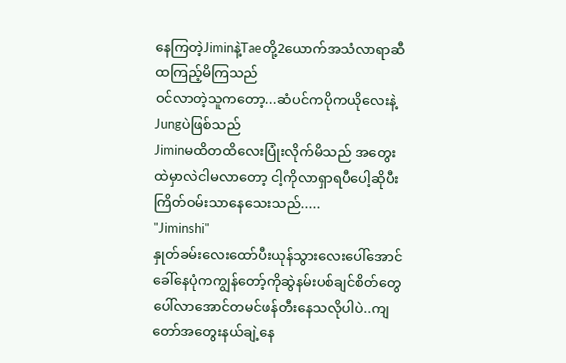နေကြတဲ့Jiminနဲ့Taeတို့2ယောက်အသံလာရာဆီထကြည့်မိကြသည်
ဝင်လာတဲ့သူကတော့...ဆံပင်ကပိုကယိုလေးနဲ့Jungပဲဖြစ်သည်
Jiminမထိတထိလေးပြုံးလိုက်မိသည် အတွေးထဲမှာလဲငါမလာတော့ ငါ့ကိုလာရှာရပီပေါ့ဆိုပီးကြိတ်ဝမ်းသာနေသေးသည်.....
"Jiminshi"
နှုတ်ခမ်းလေးထော်ပီးယုန်သွားလေးပေါ်အောင်ခေါ်နေပုံကကျွန်တော့်ကိုဆွဲနမ်းပစ်ချင်စိတ်တွေပေါ်လာအောင်တမင်ဖန်တီးနေသလိုပါပဲ..ကျတော်အတွေးနယ်ချဲ့နေ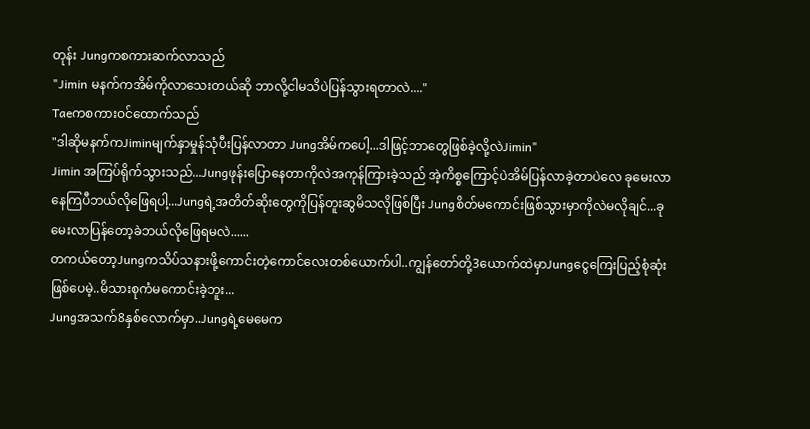တုန်း Jungကစကားဆက်လာသည်
"Jimin မနက်ကအိမ်ကိုလာသေးတယ်ဆို ဘာလို့ငါမသိပဲပြန်သွားရတာလဲ...."
Taeကစကားဝင်ထောက်သည်
"ဒါဆိုမနက်ကJiminမျက်နှာမှုန်သုံပီးပြန်လာတာ Jungအိမ်ကပေါ့...ဒါဖြင့်ဘာတွေဖြစ်ခဲ့လို့လဲJimin"
Jimin အကြပ်ရိုက်သွားသည်...Jungဖုန်းပြောနေတာကိုလဲအကုန်ကြားခဲ့သည် အဲ့ကိစ္စကြောင့်ပဲအိမ်ပြန်လာခဲ့တာပဲလေ ခုမေးလာနေကြပီဘယ်လိုဖြေရပါ့...Jungရဲ့အတိတ်ဆိုးတွေကိုပြန်တူးဆွမိသလိုဖြစ်ပြီး Jungစိတ်မကောင်းဖြစ်သွားမှာကိုလဲမလိုချင်...ခုမေးလာပြန်တော့ခဲဘယ်လိုဖြေရမလဲ......
တကယ်တော့Jungကသိပ်သနားဖို့ကောင်းတဲ့ကောင်လေးတစ်ယောက်ပါ..ကျွန်တော်တို့3ယောက်ထဲမှာJungငွေကြေးပြည့်စုံဆုံးဖြစ်ပေမဲ့..မိသားစုကံမကောင်းခဲ့ဘူး...
Jungအသက်8နှစ်လောက်မှာ..Jungရဲ့မေမေက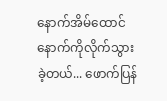နောက်အိမ်ထောင်နောက်ကိုလိုက်သွားခဲ့တယ်... ဖောက်ပြန်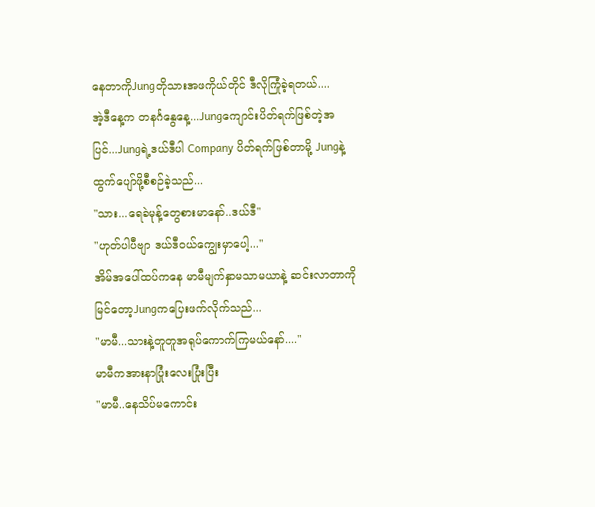နေတာကိုJungတိုသားအဖကိုယ်တိုင် ဒီလိုကြုံခဲ့ရတယ်....
အဲ့ဒီနေ့က တနင်္ဂနွေနေ့...Jungကျောင်းပိတ်ရက်ဖြစ်တဲ့အပြင်...Jungရဲ့ဒယ်ဒီပါ Company ပိတ်ရက်ဖြစ်တာမို့ Jungနဲ့ထွက်ပျော်ဖို့စီစဉ်ခဲ့သည်...
"သား...ရေခဲမုန့်တွေစားမာနော်..ဒယ်ဒီ"
"ဟုတ်ပါပီဗျာ ဒယ်ဒီဝယ်ကျွေးမှာပေါ့..."
အိမ်အပေါ်ထပ်ကနေ မာမီမျက်နှာမသာမယာနဲ့ ဆင်းလာတာကိုမြင်တော့Jungကပြေးဖက်လိုက်သည်...
"မာမီ...သားနဲ့တူတူအရုပ်ကောက်ကြမယ်နော်...."
မာမီကအားနာပြုံးလေးပြုံးပြီး
"မာမီ..နေသိပ်မကောင်း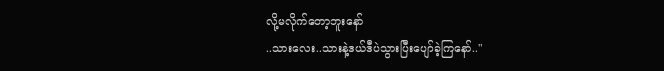လို့မလိုက်တော့ဘူးနော်
..သားလေး..သားနဲ့ဒယ်ဒီပဲသွားပြီးပျော်ခဲ့ကြနော်.."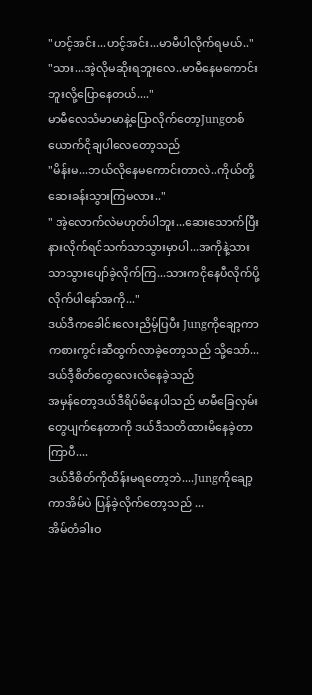"ဟင့်အင်း...ဟင့်အင်း...မာမီပါလိုက်ရမယ်.."
"သား...အဲ့လိုမဆိုးရဘူးလေ..မာမီနေမကောင်းဘူးလို့ပြောနေတယ်...."
မာမီလေသံမာမာနဲ့ပြောလိုက်တော့Jungတစ်ယောက်ငိုချပါလေတော့သည်
"မိန်းမ...ဘယ်လိုနေမကောင်းတာလဲ..ကိုယ်တို့ဆေးခန်းသွားကြမလား.."
" အဲ့လောက်လဲမဟုတ်ပါဘူး...ဆေးသောက်ပြီးနားလိုက်ရင်သက်သာသွားမှာပါ...အကိုနဲ့သားသာသွားပျော်ခဲ့လိုက်ကြ...သားကငိုနေပီလိုက်ပို့လိုက်ပါနော်အကို..."
ဒယ်ဒီကခေါင်းလေးညိမ့်ပြပီး Jungကိုချော့ကာကစားကွင်းဆီထွက်လာခဲ့တော့သည် သို့သော်... ဒယ်ဒီ့စိတ်တွေလေးလံနေခဲ့သည်
အမှန်တော့ဒယ်ဒီရိပ်မိနေပါသည် မာမီခြေလှမ်းတွေပျက်နေတာကို ဒယ်ဒီသတိထားမိနေခဲ့တာကြာပီ....
ဒယ်ဒီစိတ်ကိုထိန်းမရတော့ဘဲ....Jungကိုချော့ကာအိမ်ပဲ ပြန်ခဲ့လိုက်တော့သည် ...
အိမ်တံခါးဝ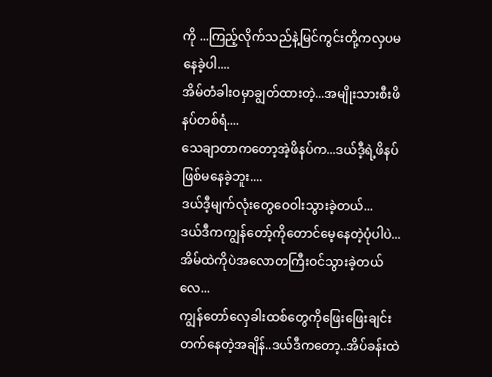ကို ...ကြည့်လိုက်သည်နဲ့မြင်ကွင်းတို့ကလှပမနေခဲ့ပါ....
အိမ်တံခါးဝမှာချွတ်ထားတဲ့...အမျိုးသားစီးဖိနပ်တစ်ရံ....
သေချာတာကတော့အဲ့ဖိနပ်က...ဒယ်ဒီ့ရဲ့ဖိနပ်ဖြစ်မနေခဲ့ဘူး....
ဒယ်ဒီ့မျက်လုံးတွေဝေဝါးသွားခဲ့တယ်...
ဒယ်ဒီကကျွန်တော့်ကိုတောင်မေ့နေတဲ့ပုံပါပဲ...အိမ်ထဲကိုပဲအလောတကြီးဝင်သွားခဲ့တယ်လေ...
ကျွန်တော်လှေခါးထစ်တွေကိုဖြေးဖြေးချင်းတက်နေတဲ့အချိန်..ဒယ်ဒီကတော့..အိပ်ခန်းထဲ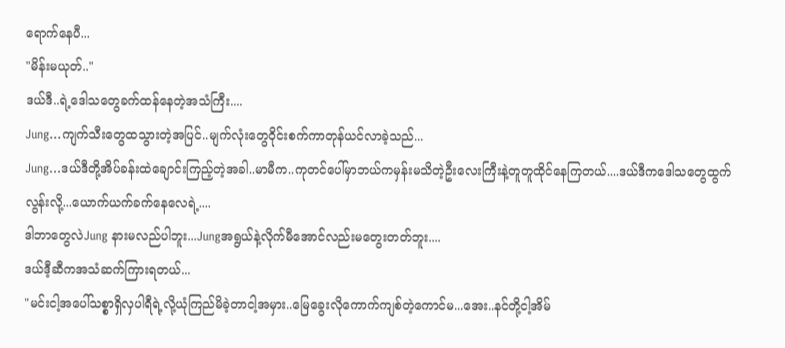ရောက်နေပီ...
"မိန်းမယုတ်.."
ဒယ်ဒီ..ရဲ့ဒေါသတွေခက်ထန်နေတဲ့အသံကြီး....
Jung...ကျက်သီးတွေထသွားတဲ့အပြင်..မျက်လုံးတွေဝိုင်းစက်ကာတုန်ယင်လာခဲ့သည်...
Jung...ဒယ်ဒီတို့အိပ်ခန်းထဲချောင်းကြည့်တဲ့အခါ..မာမီက..ကုတင်ပေါ်မှာဘယ်ကမှန်းမသိတဲ့ဦးလေးကြီးနဲ့တူတူထိုင်နေကြတယ်....ဒယ်ဒီကဒေါသတွေထွက်လွန်းလို့...ယောက်ယက်ခက်နေလေရဲ့....
ဒါဘာတွေလဲJung နားမလည်ပါဘူး...Jungအရွယ်နဲ့လိုက်မီအောင်လည်းမတွေးတတ်ဘူး....
ဒယ်ဒီ့ဆီကအသံဆက်ကြားရတယ်...
"မင်းငါ့အပေါ်သစ္စာရှိလှပါရီရဲ့လို့ယုံကြည်မိခဲ့တာငါ့အမှား..မြေခွေးလိုကောက်ကျစ်တဲ့ကောင်မ...အေး..နင်တို့ငါ့အိမ်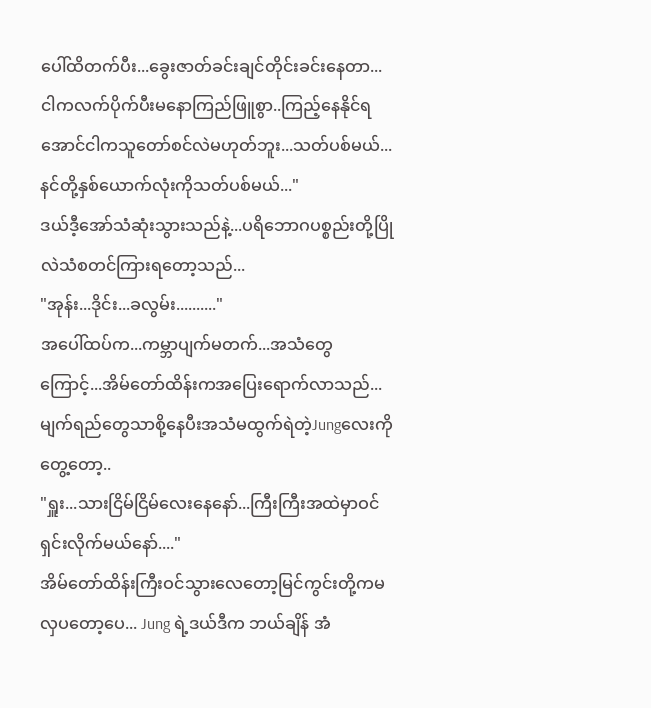ပေါ်ထိတက်ပီး...ခွေးဇာတ်ခင်းချင်တိုင်းခင်းနေတာ...ငါကလက်ပိုက်ပီးမနောကြည်ဖြူစွာ..ကြည့်နေနိုင်ရအောင်ငါကသူတော်စင်လဲမဟုတ်ဘူး...သတ်ပစ်မယ်...နင်တို့နှစ်ယောက်လုံးကိုသတ်ပစ်မယ်..."
ဒယ်ဒီ့အော်သံဆုံးသွားသည်နဲ့...ပရိဘောဂပစ္စည်းတို့ပြိုလဲသံစတင်ကြားရတော့သည်...
"အုန်း...ဒိုင်း...ခလွမ်း.........."
အပေါ်ထပ်က...ကမ္ဘာပျက်မတက်...အသံတွေကြောင့်...အိမ်တော်ထိန်းကအပြေးရောက်လာသည်...
မျက်ရည်တွေသာစို့နေပီးအသံမထွက်ရဲတဲ့Jungလေးကိုတွေ့တော့..
"ရှူး...သားငြိမ်ငြိမ်လေးနေနော်...ကြီးကြီးအထဲမှာဝင်ရှင်းလိုက်မယ်နော်...."
အိမ်တော်ထိန်းကြီးဝင်သွားလေတော့မြင်ကွင်းတို့ကမလှပတော့ပေ... Jung ရဲ့ဒယ်ဒီက ဘယ်ချိန် အံ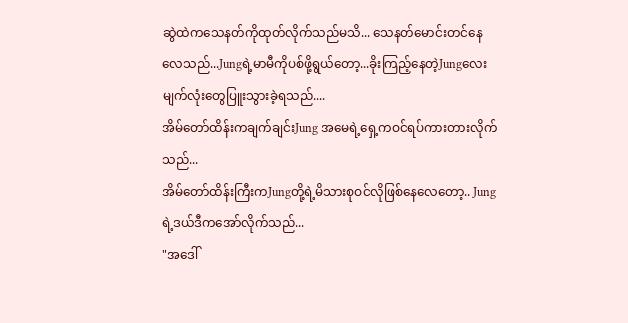ဆွဲထဲကသေနတ်ကိုထုတ်လိုက်သည်မသိ... သေနတ်မောင်းတင်နေလေသည်...Jungရဲ့မာမီကိုပစ်ဖို့ရွယ်တော့...ခိုးကြည့်နေတဲ့Jungလေးမျက်လုံးတွေပြူးသွားခဲ့ရသည်....
အိမ်တော်ထိန်းကချက်ချင်းJung အမေရဲ့ရှေ့ကဝင်ရပ်ကားတားလိုက်သည်...
အိမ်တော်ထိန်းကြီးကJungတို့ရဲ့မိသားစုဝင်လိုဖြစ်နေလေတော့.. Jung ရဲ့ဒယ်ဒီကအော်လိုက်သည်...
"အဒေါ်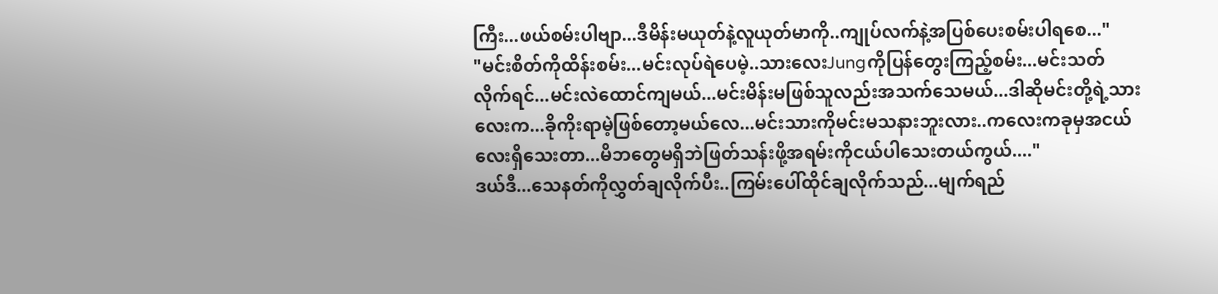ကြီး...ဖယ်စမ်းပါဗျာ...ဒီမိန်းမယုတ်နဲ့လူယုတ်မာကို..ကျုပ်လက်နဲ့အပြစ်ပေးစမ်းပါရစေ..."
"မင်းစိတ်ကိုထိန်းစမ်း...မင်းလုပ်ရဲပေမဲ့..သားလေးJungကိုပြန်တွေးကြည့်စမ်း...မင်းသတ်လိုက်ရင်...မင်းလဲထောင်ကျမယ်...မင်းမိန်းမဖြစ်သူလည်းအသက်သေမယ်...ဒါဆိုမင်းတို့ရဲ့သားလေးက...ခိုကိုးရာမဲ့ဖြစ်တော့မယ်လေ...မင်းသားကိုမင်းမသနားဘူးလား..ကလေးကခုမှအငယ်လေးရှိသေးတာ...မိဘတွေမရှိဘဲဖြတ်သန်းဖို့အရမ်းကိုငယ်ပါသေးတယ်ကွယ်...."
ဒယ်ဒီ...သေနတ်ကိုလွှတ်ချလိုက်ပီး..ကြမ်းပေါ်ထိုင်ချလိုက်သည်...မျက်ရည်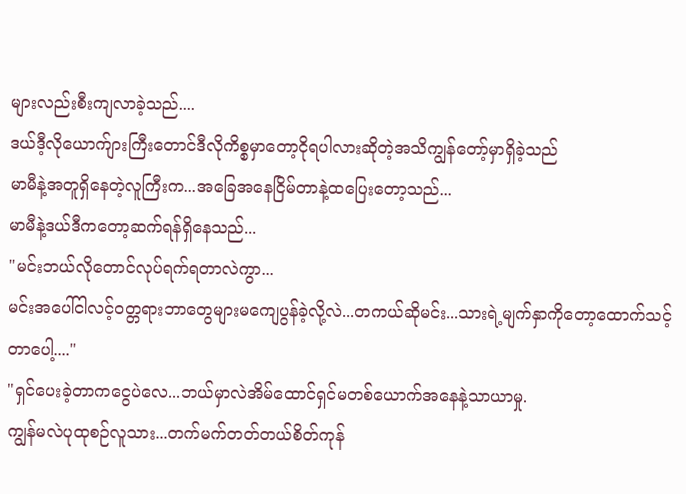များလည်းစီးကျလာခဲ့သည်....
ဒယ်ဒီ့လိုယောက်ျားကြီးတောင်ဒီလိုကိစ္စမှာတော့ငိုရပါလားဆိုတဲ့အသိကျွန်တော့်မှာရှိခဲ့သည်
မာမီနဲ့အတူရှိနေတဲ့လူကြီးက...အခြေအနေငြိမ်တာနဲ့ထပြေးတော့သည်...
မာမီနဲ့ဒယ်ဒီကတော့ဆက်ရန်ရှိနေသည်...
"မင်းဘယ်လိုတောင်လုပ်ရက်ရတာလဲကွာ...
မင်းအပေါ်ငါလင့်ဝတ္တရားဘာတွေများမကျေပွန်ခဲ့လို့လဲ...တကယ်ဆိုမင်း...သားရဲ့မျက်နှာကိုတော့ထောက်သင့်တာပေါ့...."
"ရှင်ပေးခဲ့တာကငွေပဲလေ...ဘယ်မှာလဲအိမ်ထောင်ရှင်မတစ်ယောက်အနေနဲ့သာယာမှု.
ကျွန်မလဲပုထုစဉ်လူသား...တက်မက်တတ်တယ်စိတ်ကုန်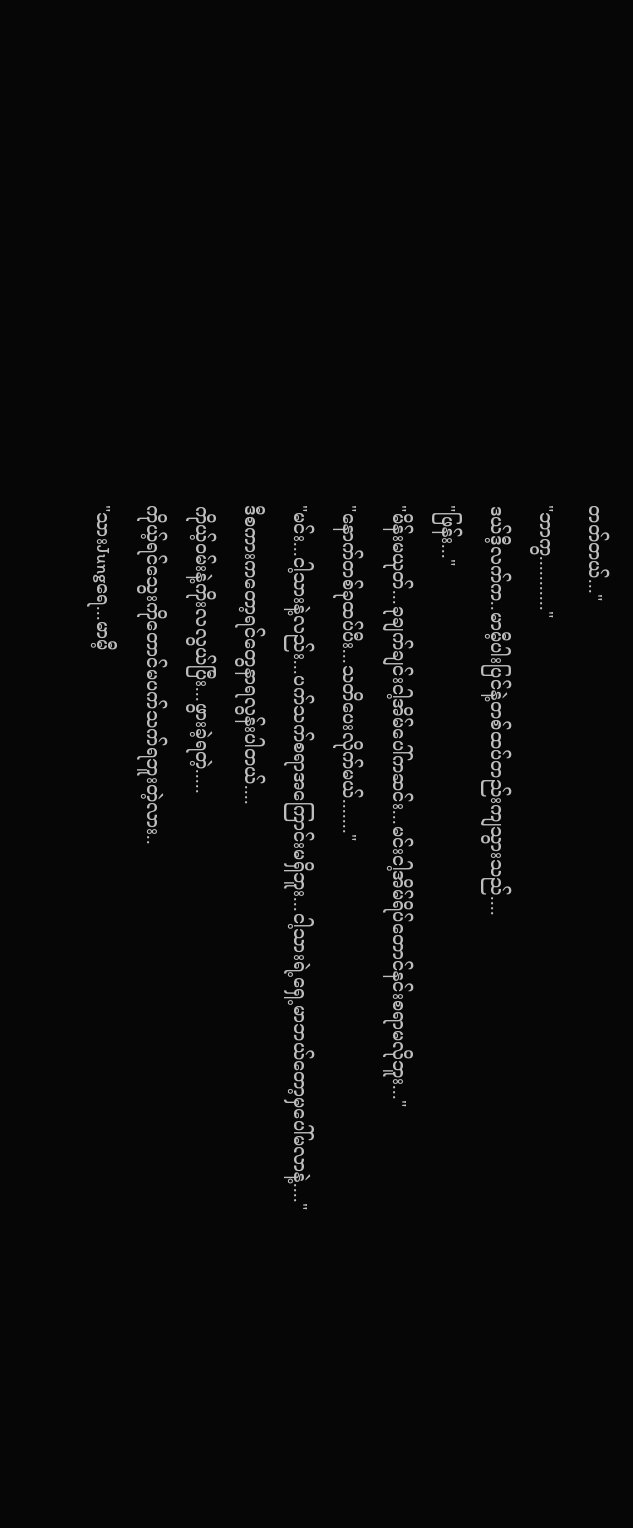တတ်တယ်..."
"ဘာကွ..........."
ဒယ်ဒီ့လက်က..မာမီ့ပါးပြင်နဲ့တစ်ထပ်တည်းကျသွားသည်....
"ဖြန်း..."
"မိန်းမယုတ်...ခုချက်ချင်းငါ့အိမ်ပေါ်ကဆင်း...မင်းငါ့အိမ်ရိပ်တောင်နင်းစရာမလိုဘူး..."
"နောက်တစ်ခုထပ်ပီး...သတိပေးလိုက်မယ်......."
"မင်း...ငါ့သားနဲ့လည်း...ပက်သက်စရာအကြောင်းမရှိဘူး...ငါ့သားရဲ့ရှေ့မာဘယ်တော့မှပေါ်မလာနဲ့...."
ဒီစကားကတော့ရင်တွေနာရလွန်းပါတယ်....
ကိုယ့်ဝမ်းနဲ့ကိုးလလွယ်ပြီး...ဖွားခဲ့ရတဲ့.....
ကိုယ့်ရင်သွေးကိုတောင်မပက်သက်ရဘူးတဲ့လား..
"သားJungရေ...မာမီ့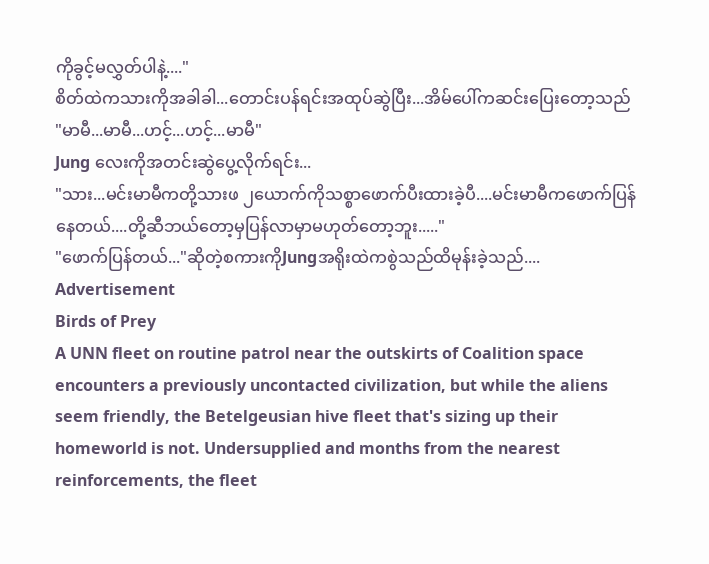ကိုခွင့်မလွှတ်ပါနဲ့...."
စိတ်ထဲကသားကိုအခါခါ...တောင်းပန်ရင်းအထုပ်ဆွဲပြီး...အိမ်ပေါ်ကဆင်းပြေးတော့သည်
"မာမီ...မာမီ...ဟင့်...ဟင့်...မာမီ"
Jung လေးကိုအတင်းဆွဲပွေ့လိုက်ရင်း...
"သား...မင်းမာမီကတို့သားဖ ၂ယောက်ကိုသစ္စာဖောက်ပီးထားခဲ့ပီ....မင်းမာမီကဖောက်ပြန်နေတယ်....တို့ဆီဘယ်တော့မှပြန်လာမှာမဟုတ်တော့ဘူး....."
"ဖောက်ပြန်တယ်..."ဆိုတဲ့စကားကိုJungအရိုးထဲကစွဲသည်ထိမုန်းခဲ့သည်....
Advertisement
Birds of Prey
A UNN fleet on routine patrol near the outskirts of Coalition space encounters a previously uncontacted civilization, but while the aliens seem friendly, the Betelgeusian hive fleet that's sizing up their homeworld is not. Undersupplied and months from the nearest reinforcements, the fleet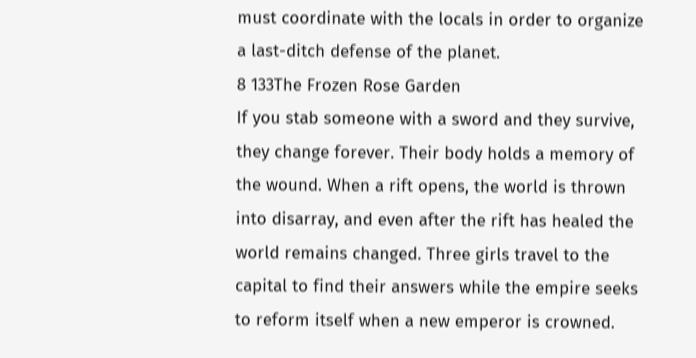must coordinate with the locals in order to organize a last-ditch defense of the planet.
8 133The Frozen Rose Garden
If you stab someone with a sword and they survive, they change forever. Their body holds a memory of the wound. When a rift opens, the world is thrown into disarray, and even after the rift has healed the world remains changed. Three girls travel to the capital to find their answers while the empire seeks to reform itself when a new emperor is crowned.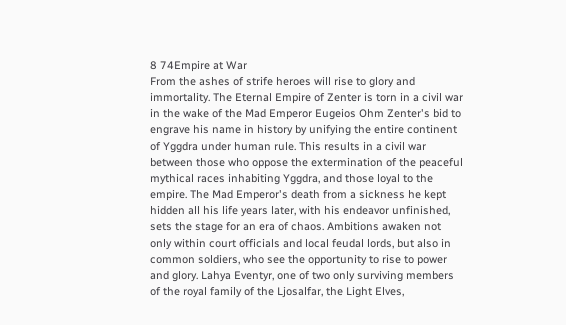8 74Empire at War
From the ashes of strife heroes will rise to glory and immortality. The Eternal Empire of Zenter is torn in a civil war in the wake of the Mad Emperor Eugeios Ohm Zenter's bid to engrave his name in history by unifying the entire continent of Yggdra under human rule. This results in a civil war between those who oppose the extermination of the peaceful mythical races inhabiting Yggdra, and those loyal to the empire. The Mad Emperor's death from a sickness he kept hidden all his life years later, with his endeavor unfinished, sets the stage for an era of chaos. Ambitions awaken not only within court officials and local feudal lords, but also in common soldiers, who see the opportunity to rise to power and glory. Lahya Eventyr, one of two only surviving members of the royal family of the Ljosalfar, the Light Elves,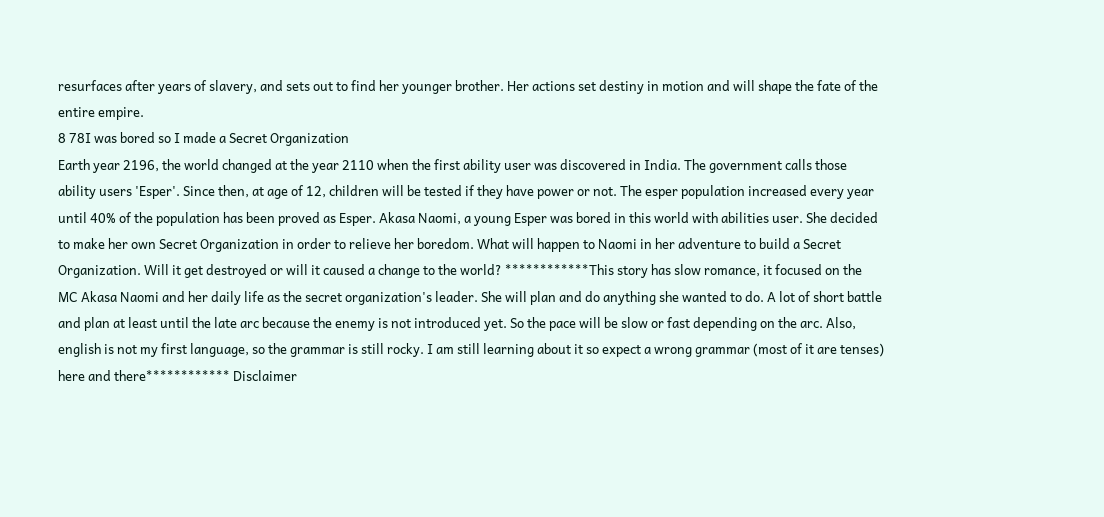resurfaces after years of slavery, and sets out to find her younger brother. Her actions set destiny in motion and will shape the fate of the entire empire.
8 78I was bored so I made a Secret Organization
Earth year 2196, the world changed at the year 2110 when the first ability user was discovered in India. The government calls those ability users 'Esper'. Since then, at age of 12, children will be tested if they have power or not. The esper population increased every year until 40% of the population has been proved as Esper. Akasa Naomi, a young Esper was bored in this world with abilities user. She decided to make her own Secret Organization in order to relieve her boredom. What will happen to Naomi in her adventure to build a Secret Organization. Will it get destroyed or will it caused a change to the world? ************This story has slow romance, it focused on the MC Akasa Naomi and her daily life as the secret organization's leader. She will plan and do anything she wanted to do. A lot of short battle and plan at least until the late arc because the enemy is not introduced yet. So the pace will be slow or fast depending on the arc. Also, english is not my first language, so the grammar is still rocky. I am still learning about it so expect a wrong grammar (most of it are tenses) here and there************ Disclaimer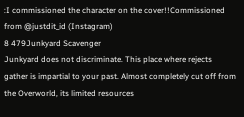:I commissioned the character on the cover!!Commissioned from @justdit_id (Instagram)
8 479Junkyard Scavenger
Junkyard does not discriminate. This place where rejects gather is impartial to your past. Almost completely cut off from the Overworld, its limited resources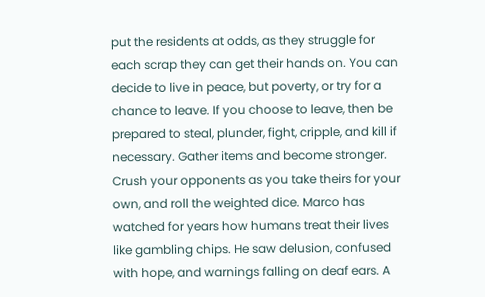put the residents at odds, as they struggle for each scrap they can get their hands on. You can decide to live in peace, but poverty, or try for a chance to leave. If you choose to leave, then be prepared to steal, plunder, fight, cripple, and kill if necessary. Gather items and become stronger. Crush your opponents as you take theirs for your own, and roll the weighted dice. Marco has watched for years how humans treat their lives like gambling chips. He saw delusion, confused with hope, and warnings falling on deaf ears. A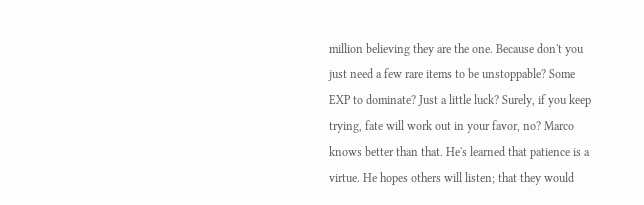million believing they are the one. Because don't you just need a few rare items to be unstoppable? Some EXP to dominate? Just a little luck? Surely, if you keep trying, fate will work out in your favor, no? Marco knows better than that. He's learned that patience is a virtue. He hopes others will listen; that they would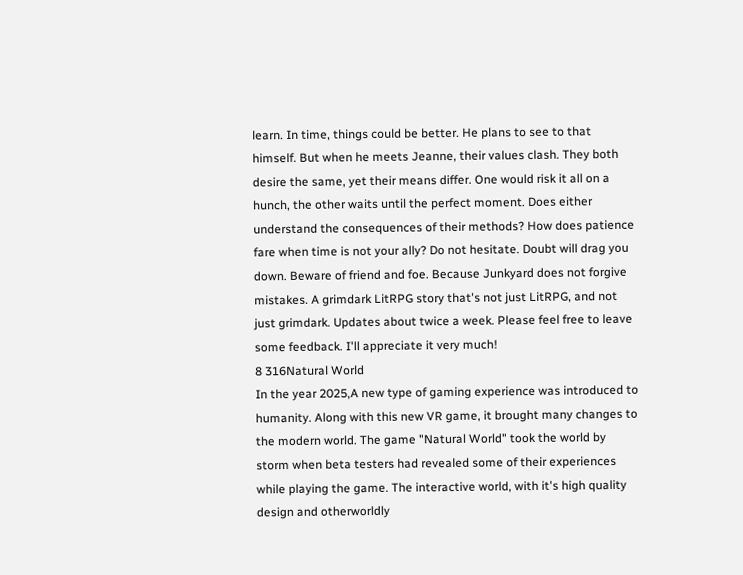learn. In time, things could be better. He plans to see to that himself. But when he meets Jeanne, their values clash. They both desire the same, yet their means differ. One would risk it all on a hunch, the other waits until the perfect moment. Does either understand the consequences of their methods? How does patience fare when time is not your ally? Do not hesitate. Doubt will drag you down. Beware of friend and foe. Because Junkyard does not forgive mistakes. A grimdark LitRPG story that's not just LitRPG, and not just grimdark. Updates about twice a week. Please feel free to leave some feedback. I'll appreciate it very much!
8 316Natural World
In the year 2025,A new type of gaming experience was introduced to humanity. Along with this new VR game, it brought many changes to the modern world. The game "Natural World" took the world by storm when beta testers had revealed some of their experiences while playing the game. The interactive world, with it's high quality design and otherworldly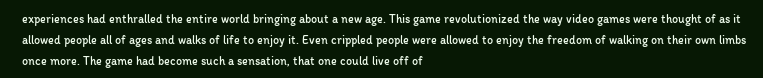experiences had enthralled the entire world bringing about a new age. This game revolutionized the way video games were thought of as it allowed people all of ages and walks of life to enjoy it. Even crippled people were allowed to enjoy the freedom of walking on their own limbs once more. The game had become such a sensation, that one could live off of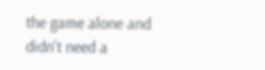the game alone and didn't need a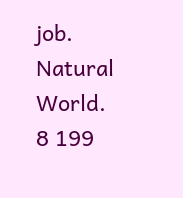job. Natural World.
8 199